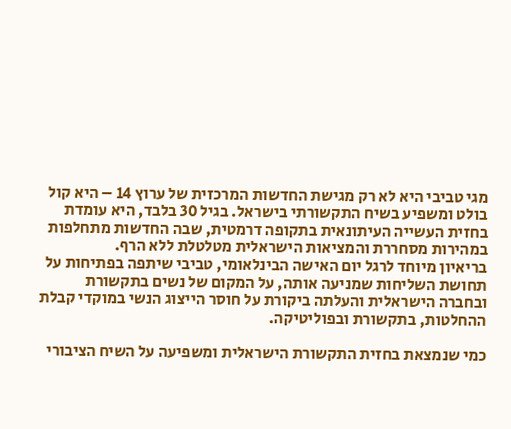מגי טביבי היא לא רק מגישת החדשות המרכזית של ערוץ 14 – היא קול בולט ומשפיע בשיח התקשורתי בישראל. בגיל 30 בלבד, היא עומדת בחזית העשייה העיתונאית בתקופה דרמטית, שבה החדשות מתחלפות במהירות מסחררת והמציאות הישראלית מטלטלת ללא הרף.
בריאיון מיוחד לרגל יום האישה הבינלאומי, טביבי שיתפה בפתיחות על תחושת השליחות שמניעה אותה, על המקום של נשים בתקשורת ובחברה הישראלית והעלתה ביקורת על חוסר הייצוג הנשי במוקדי קבלת ההחלטות, בתקשורת ובפוליטיקה.

כמי שנמצאת בחזית התקשורת הישראלית ומשפיעה על השיח הציבורי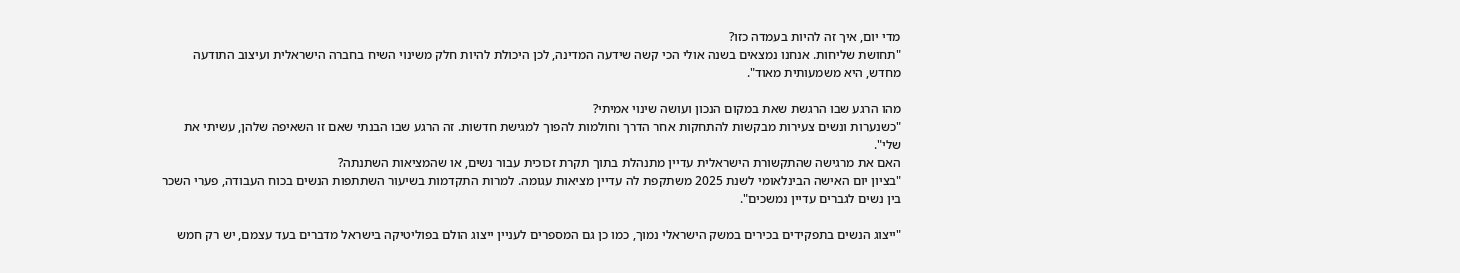מדי יום, איך זה להיות בעמדה כזו?
"תחושת שליחות. אנחנו נמצאים בשנה אולי הכי קשה שידעה המדינה, לכן היכולת להיות חלק משינוי השיח בחברה הישראלית ועיצוב התודעה מחדש, היא משמעותית מאוד".

מהו הרגע שבו הרגשת שאת במקום הנכון ועושה שינוי אמיתי?
"כשנערות ונשים צעירות מבקשות להתחקות אחר הדרך וחולמות להפוך למגישת חדשות. זה הרגע שבו הבנתי שאם זו השאיפה שלהן, עשיתי את שלי".
האם את מרגישה שהתקשורת הישראלית עדיין מתנהלת בתוך תקרת זכוכית עבור נשים, או שהמציאות השתנתה?
"בציון יום האישה הבינלאומי לשנת 2025 משתקפת לה עדיין מציאות עגומה. למרות התקדמות בשיעור השתתפות הנשים בכוח העבודה, פערי השכר בין נשים לגברים עדיין נמשכים".

"ייצוג הנשים בתפקידים בכירים במשק הישראלי נמוך, כמו כן גם המספרים לעניין ייצוג הולם בפוליטיקה בישראל מדברים בעד עצמם, יש רק חמש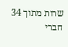שרות מתוך 34 חברי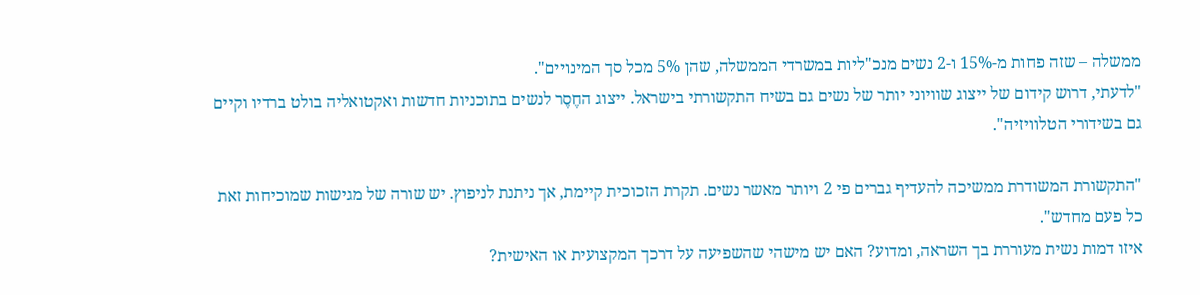ממשלה – שזה פחות מ-15% ו-2 נשים מנכ"ליות במשרדי הממשלה, שהן 5% מכל סך המינויים".
"לדעתי, דרוש קידום של ייצוג שוויוני יותר של נשים גם בשיח התקשורתי בישראל. ייצוג החֶסֶר לנשים בתוכניות חדשות ואקטואליה בולט ברדיו וקיים גם בשידורי הטלוויזיה".

"התקשורת המשודרת ממשיכה להעדיף גברים פי 2 ויותר מאשר נשים. תקרת הזכוכית קיימת, אך ניתנת לניפוץ. יש שורה של מגישות שמוכיחות זאת כל פעם מחדש".
איזו דמות נשית מעוררת בך השראה, ומדוע? האם יש מישהי שהשפיעה על דרכך המקצועית או האישית?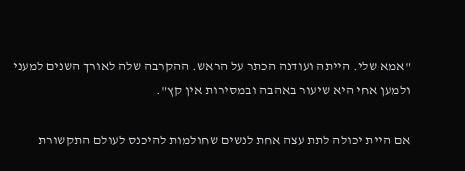"אמא שלי. הייתה ועודנה הכתר על הראש. ההקרבה שלה לאורך השנים למעני ולמען אחי היא שיעור באהבה ובמסירות אין קץ".

אם היית יכולה לתת עצה אחת לנשים שחולמות להיכנס לעולם התקשורת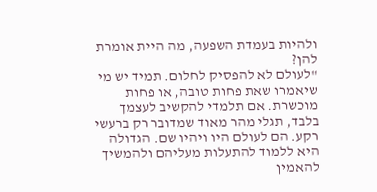ולהיות בעמדת השפעה, מה היית אומרת להן?
"לעולם לא להפסיק לחלום. תמיד יש מי שיאמרו שאת פחות טובה, או פחות מוכשרת. אם תלמדי להקשיב לעצמך בלבד, תגלי מהר מאוד שמדובר רק ברעשי רקע. הם לעולם היו ויהיו שם. הגדולה היא ללמוד להתעלות מעליהם ולהמשיך להאמין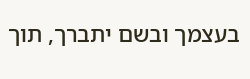בעצמך ובשם יתברך, תוך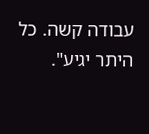עבודה קשה. כל היתר יגיע".